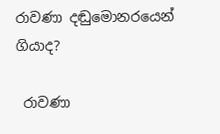රාවණා දඬුමොනරයෙන් ගියාද?

 රාවණා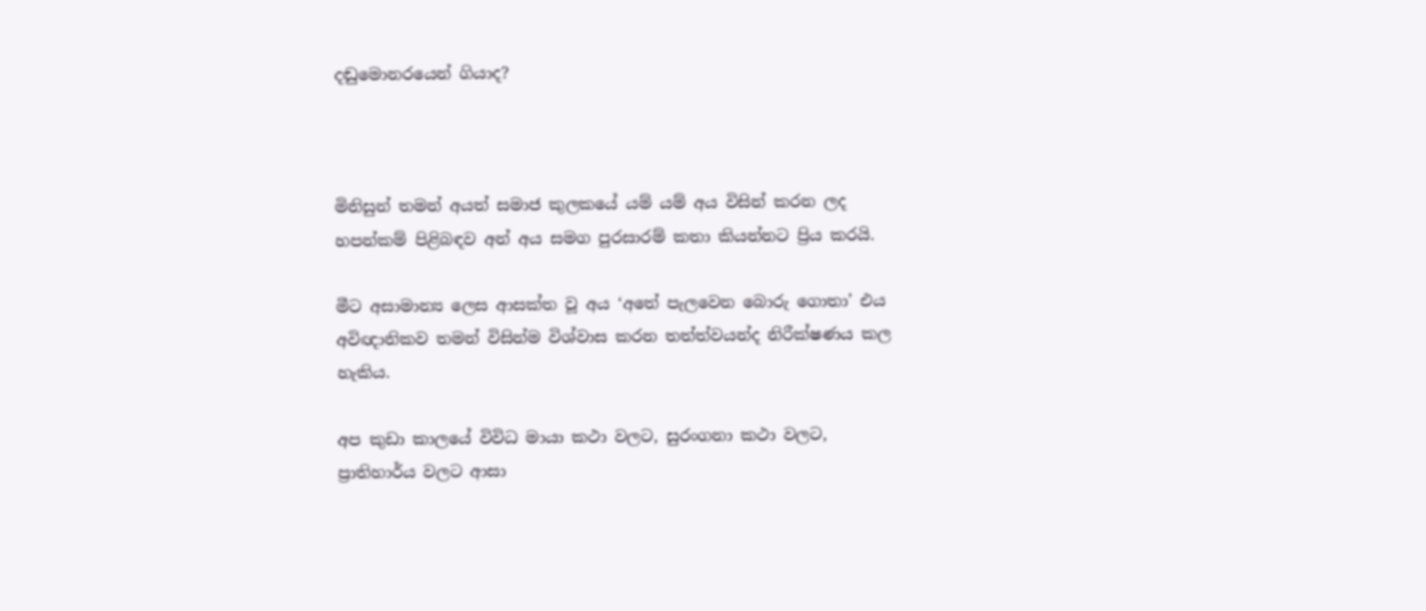දඬුමොනරයෙන් ගියාද?



මිනිසුන් තමන් අයත් සමාජ කුලකයේ යම් යම් අය විසින් කරන ලද හපන්කම් පිළිබඳව අන් අය සමග පුරසාරම් කතා කියන්නට ප්‍රිය කරයි.

මීට අසාමාන්‍ය ලෙස ආසක්ත වූ අය ‘අතේ පැලවෙන බොරු ගොතා’ එය අවිඥානිකව තමන් විසින්ම විශ්වාස කරන තත්ත්වයන්ද නිරීක්ෂණය කල හැකිය.

අප කුඩා කාලයේ විවිධ මායා කථා වලට, සුරංගනා කථා වලට, ප්‍රාතිහාර්ය වලට ආසා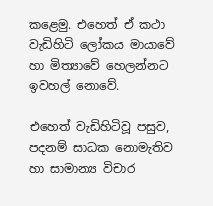කළෙමු. එහෙත් ඒ කථා වැඩිහිටි ලෝකය මායාවේ හා මිත්‍යාවේ හෙලන්නට ඉවහල් නොවේ.

එහෙත් වැඩිහිටිවූ පසුව, පදනම් සාධක නොමැතිව හා සාමාන්‍ය විචාර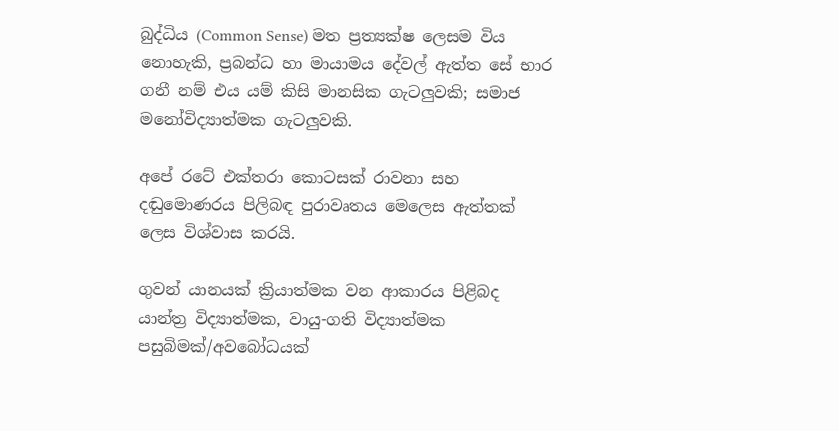බුද්ධිය (Common Sense) මත ප්‍රත්‍යක්ෂ ලෙසම විය නොහැකි, ප්‍රබන්ධ හා මායාමය දේවල් ඇත්ත සේ භාර ගනී නම් එය යම් කිසි මානසික ගැටලුවකි; සමාජ මනෝවිද්‍යාත්මක ගැටලුවකි.

අපේ රටේ එක්තරා කොටසක් රාවනා සහ දඬුමොණරය පිලිබඳ පුරාවෘතය මෙලෙස ඇත්තක් ලෙස විශ්වාස කරයි.

ගුවන් යානයක් ක්‍රියාත්මක වන ආකාරය පිළිබද යාන්ත්‍ර විද්‍යාත්මක, වායු-ගති විද්‍යාත්මක පසුබිමක්/අවබෝධයක්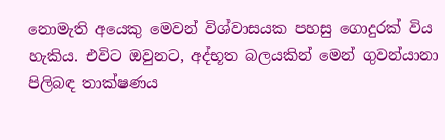නොමැති අයෙකු මෙවන් විශ්වාසයක පහසු ගොදුරක් විය හැකිය. එවිට ඔවුනට, අද්භූත බලයකින් මෙන් ගුවන්යානා පිලිබඳ තාක්ෂණය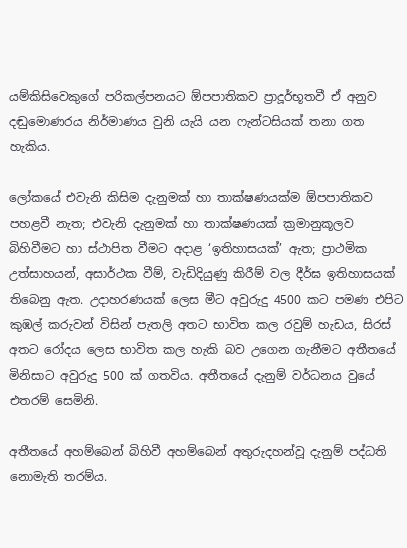යම්කිසිවෙකුගේ පරිකල්පනයට ඕපපාතිකව ප්‍රාදූර්භූතවී ඒ අනුව දඬුමොණරය නිර්මාණය වුනි යැයි යන ෆැන්ටසියක් තනා ගත හැකිය.

ලෝකයේ එවැනි කිසිම දැනුමක් හා තාක්ෂණයක්ම ඕපපාතිකව පහළවී නැත; එවැනි දැනුමක් හා තාක්ෂණයක් ක්‍රමානුකූලව බිහිවීමට හා ස්ථාපිත වීමට අදාළ ‘ඉතිහාසයක්’ ඇත; ප්‍රාථමික උත්සාහයන්, අසාර්ථක වීම්, වැඩිදියුණු කිරීම් වල දීර්ඝ ඉතිහාසයක් තිබෙනු ඇත. උදාහරණයක් ලෙස මීට අවුරුදු 4500 කට පමණ එපිට කුඹල් කරුවන් විසින් පැතලි අතට භාවිත කල රවුම් හැඩය, සිරස් අතට රෝදය ලෙස භාවිත කල හැකි බව උගෙන ගැනීමට අතීතයේ මිනිසාට අවුරුදු 500 ක් ගතවිය. අතීතයේ දැනුම් වර්ධනය වුයේ එතරම් සෙමිනි.

අතීතයේ අහම්බෙන් බිහිවී අහම්බෙන් අතුරුදහන්වූ දැනුම් පද්ධති නොමැති තරම්ය.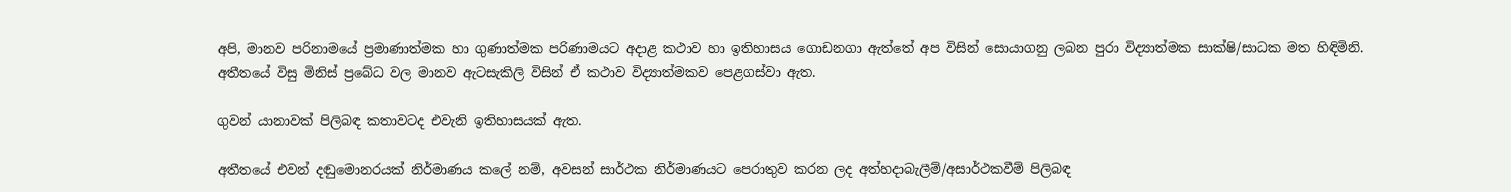අපි, මානව පරිනාමයේ ප්‍රමාණාත්මක හා ගුණාත්මක පරිණාමයට අදාළ කථාව හා ඉතිහාසය ගොඩනගා ඇත්තේ අප විසින් සොයාගනු ලබන පුරා විද්‍යාත්මක සාක්ෂි/සාධක මත හිඳිමිනි. අතීතයේ විසු මිනිස් ප්‍රබේධ වල මානව ඇටසැකිලි විසින් ඒ කථාව විද්‍යාත්මකව පෙළගස්වා ඇත.

ගුවන් යානාවක් පිලිබඳ කතාවටද එවැනි ඉතිහාසයක් ඇත.

අතීතයේ එවන් දඬුමොනරයක් නිර්මාණය කලේ නම්, අවසන් සාර්ථක නිර්මාණයට පෙරාතුව කරන ලද අත්හදාබැලීම්/අසාර්ථකවීම් පිලිබඳ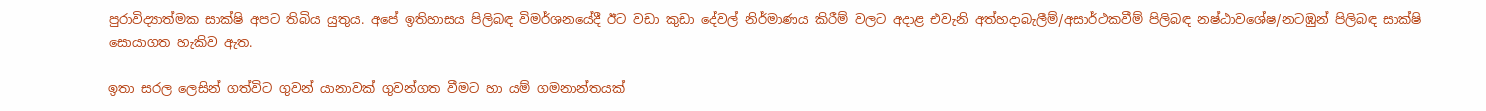පුරාවිද්‍යාත්මක සාක්ෂි අපට තිබිය යුතුය. අපේ ඉතිහාසය පිලිබඳ විමර්ශනයේදී ඊට වඩා කුඩා දේවල් නිර්මාණය කිරීම් වලට අදාළ එවැනි අත්හදාබැලීම්/අසාර්ථකවීම් පිලිබඳ නෂ්ඨාවශේෂ/නටඹුන් පිලිබඳ සාක්ෂි සොයාගත හැකිව ඇත.

ඉතා සරල ලෙසින් ගත්විට ගුවන් යානාවක් ගුවන්ගත වීමට හා යම් ගමනාන්තයක්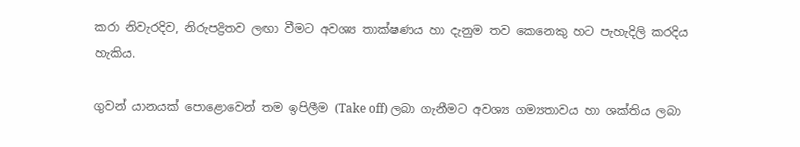කරා නිවැරදිව, නිරුපද්‍රිතව ලඟා වීමට අවශ්‍ය තාක්ෂණය හා දැනුම තව කෙනෙකු හට පැහැදිලි කරදිය හැකිය.

ගුවන් යානයක් පොළොවෙන් තම ඉපිලීම (Take off) ලබා ගැනීමට අවශ්‍ය ගම්‍යතාවය හා ශක්තිය ලබා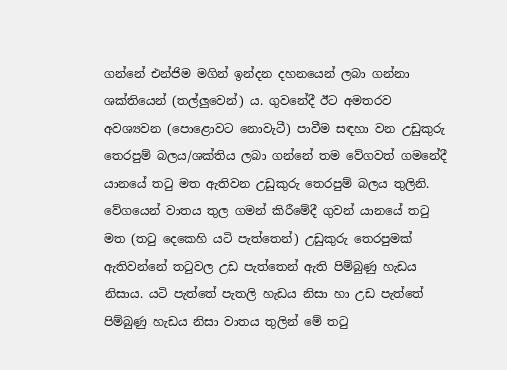ගන්නේ එන්ජිම මගින් ඉන්දන දහනයෙන් ලබා ගන්නා ශක්තියෙන් (තල්ලුවෙන්) ය. ගුවනේදී ඊට අමතරව අවශ්‍යවන (පොළොවට නොවැටී) පාවීම සඳහා වන උඩුකුරු තෙරපුම් බලය/ශක්තිය ලබා ගන්නේ තම වේගවත් ගමනේදී යානයේ තටු මත ඇතිවන උඩුකුරු තෙරපුම් බලය තුලිනි. වේගයෙන් වාතය තුල ගමන් කිරීමේදී ගුවන් යානයේ තටු මත (තටු දෙකෙහි යටි පැත්තෙන්) උඩුකුරු තෙරපුමක් ඇතිවන්නේ තටුවල උඩ පැත්තෙන් ඇති පිම්බුණු හැඩය නිසාය. යටි පැත්තේ පැතලි හැඩය නිසා හා උඩ පැත්තේ පිම්බුණු හැඩය නිසා වාතය තුලින් මේ තටු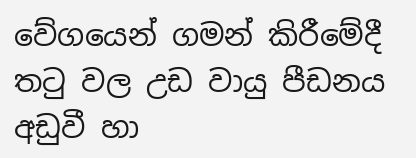වේගයෙන් ගමන් කිරීමේදී තටු වල උඩ වායු පීඩනය අඩුවී හා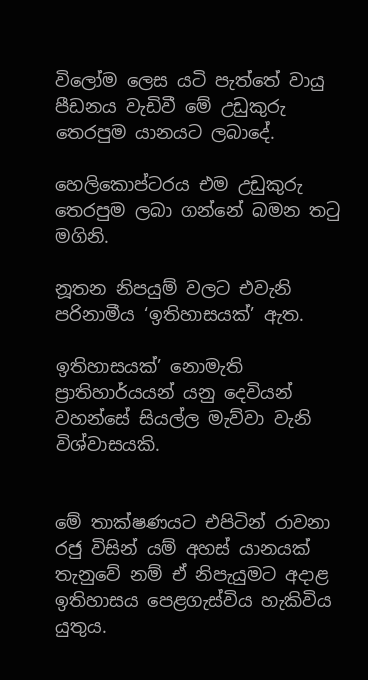විලෝම ලෙස යටි පැත්තේ වායු පීඩනය වැඩිවී මේ උඩුකුරු තෙරපුම යානයට ලබාදේ.

හෙලිකොප්ටරය එම උඩුකුරු තෙරපුම ලබා ගන්නේ බමන තටු මගිනි.

නූතන නිපයුම් වලට එවැනි පරිනාමීය ‘ඉතිහාසයක්’ ඇත.

ඉතිහාසයක්’ නොමැති ප්‍රාතිහාර්යයන් යනු දෙවියන් වහන්සේ සියල්ල මැව්වා වැනි විශ්වාසයකි.


මේ තාක්ෂණයට එපිටින් රාවනා රජු විසින් යම් අහස් යානයක් තැනුවේ නම් ඒ නිපැයුමට අදාළ ඉතිහාසය පෙළගැස්විය හැකිවිය යුතුය.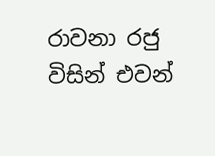රාවනා රජු විසින් එවන්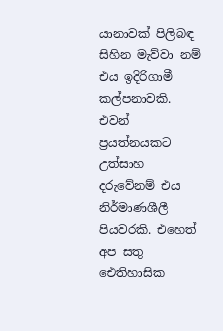යානාවක් පිලිබඳ සිහින මැව්වා නම් එය ඉදිරිගාමී කල්පනාවකි. එවන් ප්‍රයත්නයකට උත්සාහ දරුවේනම් එය නිර්මාණශීලී පියවරකි. එහෙත් අප සතු ඓතිහාසික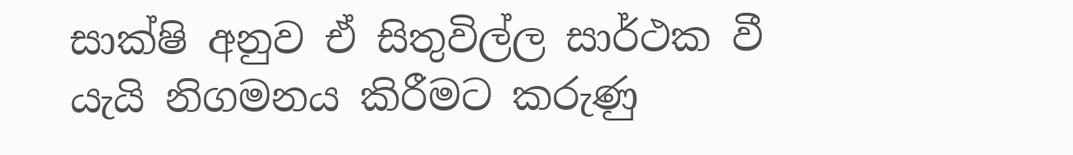සාක්ෂි අනුව ඒ සිතුවිල්ල සාර්ථක වී යැයි නිගමනය කිරීමට කරුණු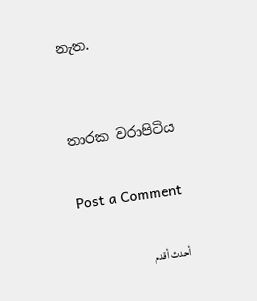නැත.


තාරක වරාපිටිය

Post a Comment

أحدث أقدم